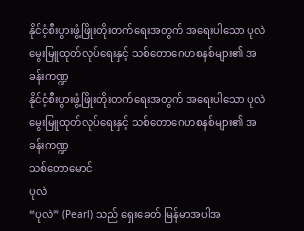နိုင်ငံ့စီးပွားဖွံ့ဖြိုးတိုးတက်ရေးအတွက် အရေးပါသော ပုလဲမွေးမြူထုတ်လုပ်ရေးနှင့် သစ်တောဂေဟစနစ်များ၏ အခန်းကဏ္ဍ
နိုင်ငံ့စီးပွားဖွံ့ဖြိုးတိုးတက်ရေးအတွက် အရေးပါသော ပုလဲမွေးမြူထုတ်လုပ်ရေးနှင့် သစ်တောဂေဟစနစ်များ၏ အခန်းကဏ္ဍ
သစ်တောမောင်
ပုလဲ
“ပုလဲ” (Pearl) သည် ရှေးခေတ် မြန်မာအပါအ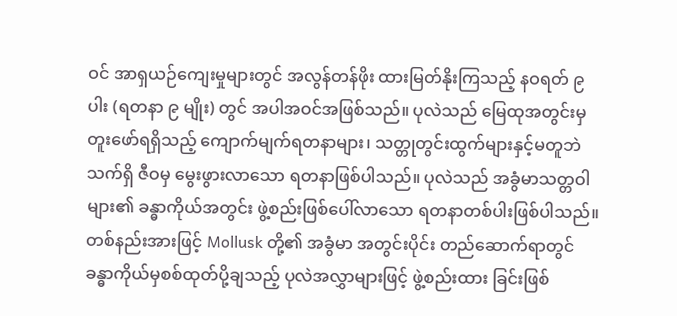ဝင် အာရှယဉ်ကျေးမှုများတွင် အလွန်တန်ဖိုး ထားမြတ်နိုးကြသည့် နဝရတ် ၉ ပါး (ရတနာ ၉ မျိုး) တွင် အပါအဝင်အဖြစ်သည်။ ပုလဲသည် မြေထုအတွင်းမှတူးဖော်ရရှိသည့် ကျောက်မျက်ရတနာများ၊ သတ္တုတွင်းထွက်များနှင့်မတူဘဲ သက်ရှိ ဇီဝမှ မွေးဖွားလာသော ရတနာဖြစ်ပါသည်။ ပုလဲသည် အခွံမာသတ္တဝါများ၏ ခန္ဓာကိုယ်အတွင်း ဖွဲ့စည်းဖြစ်ပေါ်လာသော ရတနာတစ်ပါးဖြစ်ပါသည်။ တစ်နည်းအားဖြင့် Mollusk တို့၏ အခွံမာ အတွင်းပိုင်း တည်ဆောက်ရာတွင် ခန္ဓာကိုယ်မှစစ်ထုတ်ပို့ချသည့် ပုလဲအလွှာများဖြင့် ဖွဲ့စည်းထား ခြင်းဖြစ်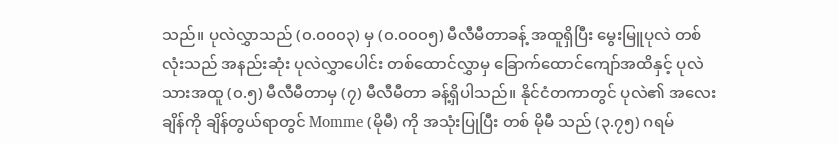သည်။ ပုလဲလွှာသည် (၀.၀၀၀၃) မှ (၀.၀၀၀၅) မီလီမီတာခန့် အထူရှိပြီး မွေးမြူပုလဲ တစ်လုံးသည် အနည်းဆုံး ပုလဲလွှာပေါင်း တစ်ထောင်လွှာမှ ခြောက်ထောင်ကျော်အထိနှင့် ပုလဲ သားအထူ (၀.၅) မီလီမီတာမှ (၇) မီလီမီတာ ခန့်ရှိပါသည်။ နိုင်ငံတကာတွင် ပုလဲ၏ အလေးချိန်ကို ချိန်တွယ်ရာတွင် Momme (မိုမီ) ကို အသုံးပြုပြီး တစ် မိုမီ သည် (၃.၇၅) ဂရမ်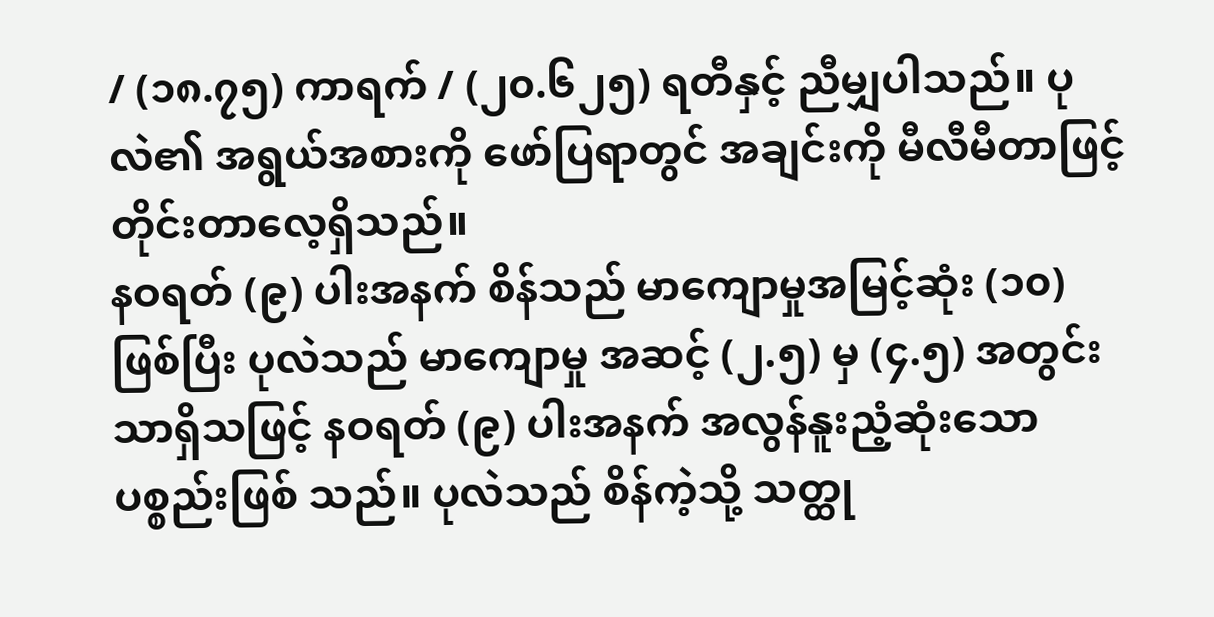/ (၁၈.၇၅) ကာရက် / (၂၀.၆၂၅) ရတီနှင့် ညီမျှပါသည်။ ပုလဲ၏ အရွယ်အစားကို ဖော်ပြရာတွင် အချင်းကို မီလီမီတာဖြင့် တိုင်းတာလေ့ရှိသည်။
နဝရတ် (၉) ပါးအနက် စိန်သည် မာကျောမှုအမြင့်ဆုံး (၁၀) ဖြစ်ပြီး ပုလဲသည် မာကျောမှု အဆင့် (၂.၅) မှ (၄.၅) အတွင်းသာရှိသဖြင့် နဝရတ် (၉) ပါးအနက် အလွန်နူးညံ့ဆုံးသော ပစ္စည်းဖြစ် သည်။ ပုလဲသည် စိန်ကဲ့သို့ သတ္ထု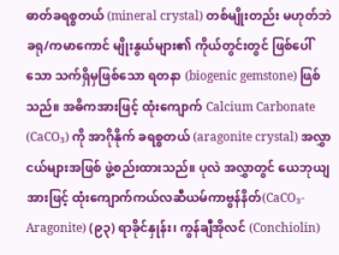ဓာတ်ခရစ္စတယ် (mineral crystal) တစ်မျိုးတည်း မဟုတ်ဘဲ ခရု/ကမာကောင် မျိုးနွယ်များ၏ ကိုယ်တွင်းတွင် ဖြစ်ပေါ်သော သက်ရှိမှဖြစ်သော ရတနာ (biogenic gemstone) ဖြစ်သည်။ အဓိကအားဖြင့် ထုံးကျောက် Calcium Carbonate (CaCO₃) ကို အာဂိုနိုက် ခရစ္စတယ် (aragonite crystal) အလွှာငယ်များအဖြစ် ဖွဲ့စည်းထားသည်။ ပုလဲ အလွှာတွင် ယေဘုယျအားဖြင့် ထုံးကျောက်ကယ်လဆီယမ်ကာဗွန်နိတ်(CaCO₃-Aragonite) (၉၃) ရာခိုင်နှုန်း၊ ကွန်ချီအိုလင် (Conchiolin)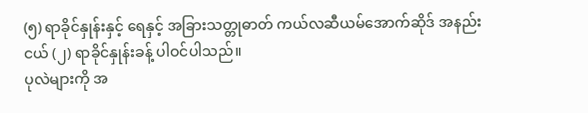(၅) ရာခိုင်နှုန်းနှင့် ရေနှင့် အခြားသတ္တုဓာတ် ကယ်လဆီယမ်အောက်ဆိုဒ် အနည်းငယ် (၂) ရာခိုင်နှုန်းခန့် ပါဝင်ပါသည်။
ပုလဲများကို အ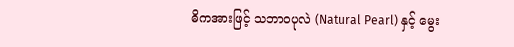ဓိကအားဖြင့် သဘာဝပုလဲ (Natural Pearl) နှင့် မွေး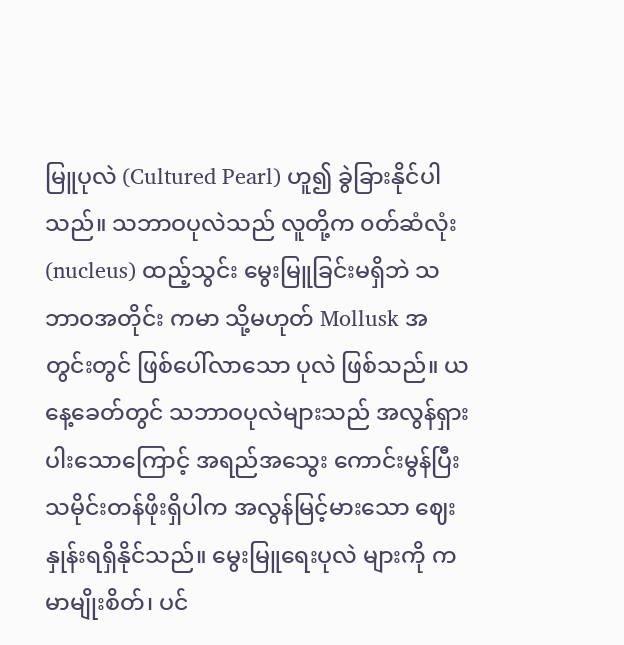မြူပုလဲ (Cultured Pearl) ဟူ၍ ခွဲခြားနိုင်ပါသည်။ သဘာဝပုလဲသည် လူတို့က ၀တ်ဆံလုံး (nucleus) ထည့်သွင်း မွေးမြူခြင်းမရှိဘဲ သဘာဝအတိုင်း ကမာ သို့မဟုတ် Mollusk အတွင်းတွင် ဖြစ်ပေါ်လာသော ပုလဲ ဖြစ်သည်။ ယနေ့ခေတ်တွင် သဘာဝပုလဲများသည် အလွန်ရှားပါးသောကြောင့် အရည်အသွေး ကောင်းမွန်ပြီး သမိုင်းတန်ဖိုးရှိပါက အလွန်မြင့်မားသော ဈေးနှုန်းရရှိနိုင်သည်။ မွေးမြူရေးပုလဲ များကို ကမာမျိုးစိတ်၊ ပင်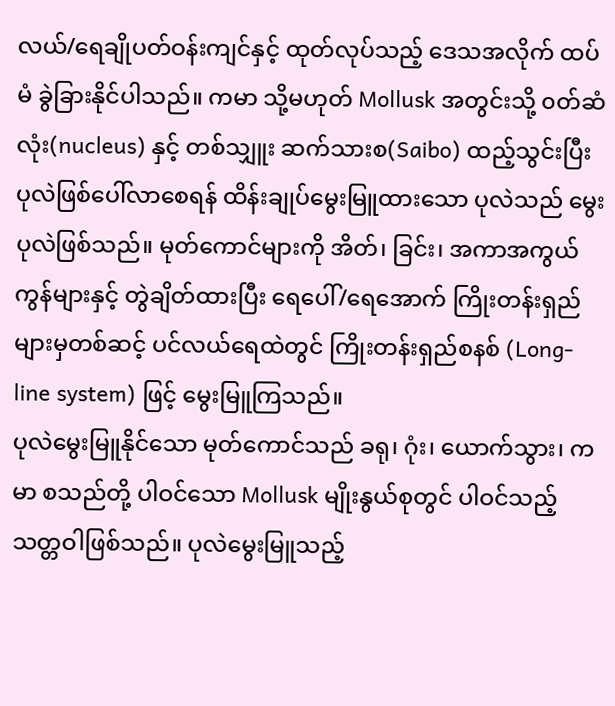လယ်/ရေချိုပတ်ဝန်းကျင်နှင့် ထုတ်လုပ်သည့် ဒေသအလိုက် ထပ်မံ ခွဲခြားနိုင်ပါသည်။ ကမာ သို့မဟုတ် Mollusk အတွင်းသို့ ၀တ်ဆံလုံး(nucleus) နှင့် တစ်သျှူး ဆက်သားစ(Saibo) ထည့်သွင်းပြီး ပုလဲဖြစ်ပေါ်လာစေရန် ထိန်းချုပ်မွေးမြူထားသော ပုလဲသည် မွေးပုလဲဖြစ်သည်။ မုတ်ကောင်များကို အိတ်၊ ခြင်း၊ အကာအကွယ် ကွန်များနှင့် တွဲချိတ်ထားပြီး ရေပေါ်/ရေအောက် ကြိုးတန်းရှည်များမှတစ်ဆင့် ပင်လယ်ရေထဲတွင် ကြိုးတန်းရှည်စနစ် (Long-line system) ဖြင့် မွေးမြူကြသည်။
ပုလဲမွေးမြူနိုင်သော မုတ်ကောင်သည် ခရု၊ ဂုံး၊ ယောက်သွား၊ ကမာ စသည်တို့ ပါဝင်သော Mollusk မျိုးနွယ်စုတွင် ပါဝင်သည့် သတ္တဝါဖြစ်သည်။ ပုလဲမွေးမြူသည့်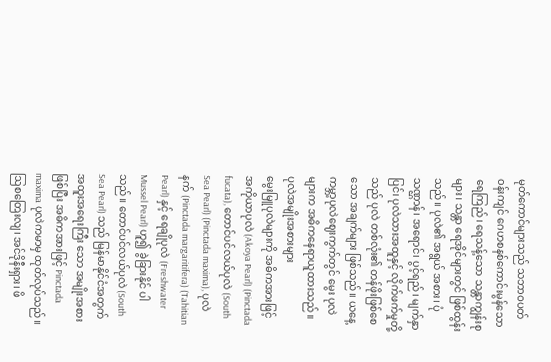မုတ်ကောင်များသည် သဘာဝပတ်ဝန်းကျင် ဂေဟစနစ်ကောင်းမွန်သော ရေကြည်၊ ရေသန့်သော သန္တာကျွန်းစုများ၊ သန္တာ ရေအိုင်များတွင် ဖြစ်ထွန်းသည်။ ပုလဲ၏ အရွယ် အစား၊ ပုံသဏ္ဌာန်၊ အရောင်၊ ပွင့်ရည်၊ မျက်နှာပြင်၊ ပုလဲသားအထူနှင့် လိုက်ဖက်မှုတို့သည် ပုလဲ တစ်လုံး၏ တန်ဖိုးဖြစ်စေသော အချက်များ ဖြစ်သည်။ ယနေ့ကမ္ဘာ့ပုလဲဈေးကွက်တွင် မွေး ပုလဲများက အဓိကနေရာယူထားသည်။
ပုလဲအမျိုးအစားများ
မွေးမြူပုလဲများကို အဓိကအားဖြင့် အကိုယာပုလဲ (Akoya Pearl) (Pinctada fucata), တောင်ပင်လယ်ပုလဲ (South Sea Pearl) (Pinctada maxima), ပုလဲနက် (Pinctada margaritifera) (Tahitian Pearl) နှင့် ရေချိုပုလဲ (Freshwater Mussel Pearl) ဟူ၍ ခွဲခြားနိုင် ပါသည်။ တောင်ပင်လယ်ပုလဲ (South Sea Pearl) သည် မြန်မာနိုင်ငံအတွက် အထူးအရေးကြီး သော အမျိုးအစားဖြစ်ပြီး အဓိကအားဖြင့် Pinctada maxima ပုလဲကမာမှ ထုတ်လုပ်သည်။ ဩစတြေးလျ၊ အင်ဒိုနီးရှား၊ ဖိ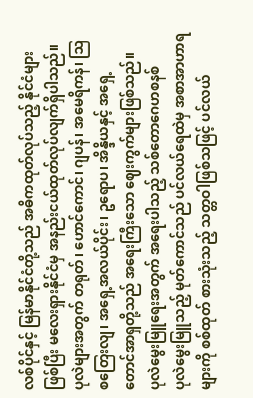လစ်ပိုင်နှင့် မြန်မာနိုင်ငံတို့သည် အဓိကထုတ်လုပ်သည့် နိုင်ငံများ ဖြစ်ပြီး မလေးရှားနိုင်ငံမှ အနည်းငယ်ထုတ်လုပ်လျက်ရှိပါသည်။ ပုလဲများအတွက် တရုတ်၊ ဟောင်ကောင်၊ ဂျပန်၊ အမေရိကန်၊ ဩစတြေးလျ၊ အရှေ့အလယ်ပိုင်း၊ ဥရောပ၊ အိန္ဒိယနှင့် အရှေ့ တောင်အာရှတို့သည် အရေးကြီးသော ဈေးကွက်များဖြစ်သည်။
ပုလဲမွေးမြူရေးအတွက် အရေးပါသည့် သစ်တောဂေဟစနစ်
ပုလဲမွေးမြူသည့် မုတ်ကောင်သည် ပင်လယ်ရေထဲမှ အစာအာဟာရများကို စစ်ထုတ် စားသုံးသည့် သတ္တဝါဖြစ်သဖြင့် ပင်လယ်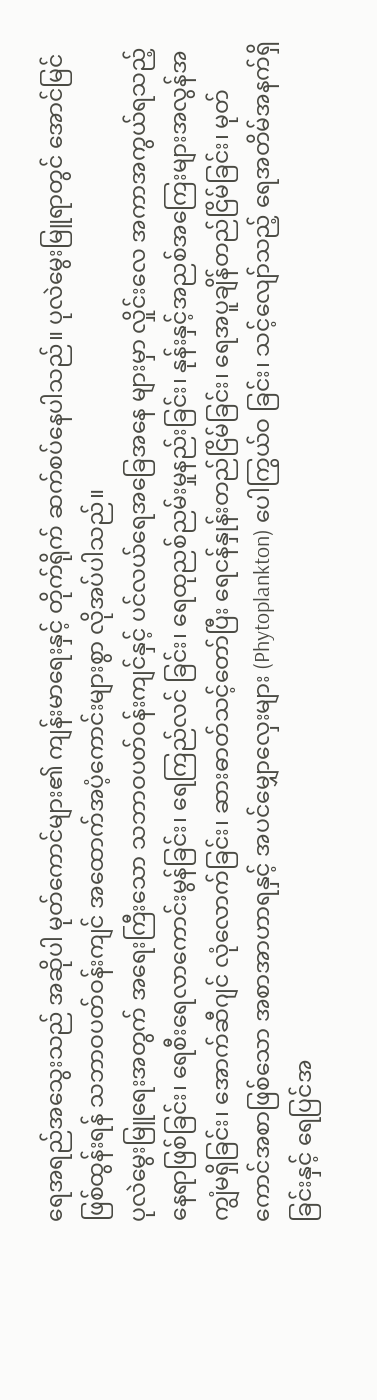ရေအရည်အသွေးသည် အဆိုပါ မုတ်ကောင်များ၏ ကျန်းမာရေးနှင့် တိုက်ရိုက် ဆက်စပ်နေပါသည်။ ပုလဲမွေးမြူရာတွင် အောင်မြင်ဖြစ်ထွန်းရန် သဘာဝပတ်ဝန်းကျင် အထောက်အပံ့ကောင်းများစွာ လိုအပ်ပါသည်။
ပုလဲမွေးမြူရေးအတွက် အရေးကြီးသော သဘာဝပတ်ဝန်းကျင်နှင့် ပင်လယ်ရေအခြေအနေ များမှာ လှိုင်းလေ အကာအကွယ်ရသည့် နေရာဖြစ်ခြင်း၊ ရေစီးရေလာကောင်းမွန်ခြင်း၊ ရေကြည်လင် ခြင်း၊ ရေထုညစ်ညမ်းမှုနည်းခြင်း၊ နုန်းနှင့်အညစ်အကြေးများအလွန်အကျွံမရှိခြင်း၊ အောက်ဆီဂျင် လုံလောက်ခြင်း၊ ဆားဓာတ်သင့်တော်ပြီး ရေငန်နှုန်းတည်ငြိမ်ခြင်း၊ ရေအပူချိန်တည်ငြိမ်ခြင်း၊ မုတ်ကောင်အစာဖြစ်သော အစာအာဟာရနှင့် အပင်မျှောလှေးများ (Phytoplankton) ပေါကြွယ်ဝ ခြင်း၊ သင့်လျော်သည့် ရေအတိမ်အနက်ရှိခြင်းနှင့် ရေပြင်အ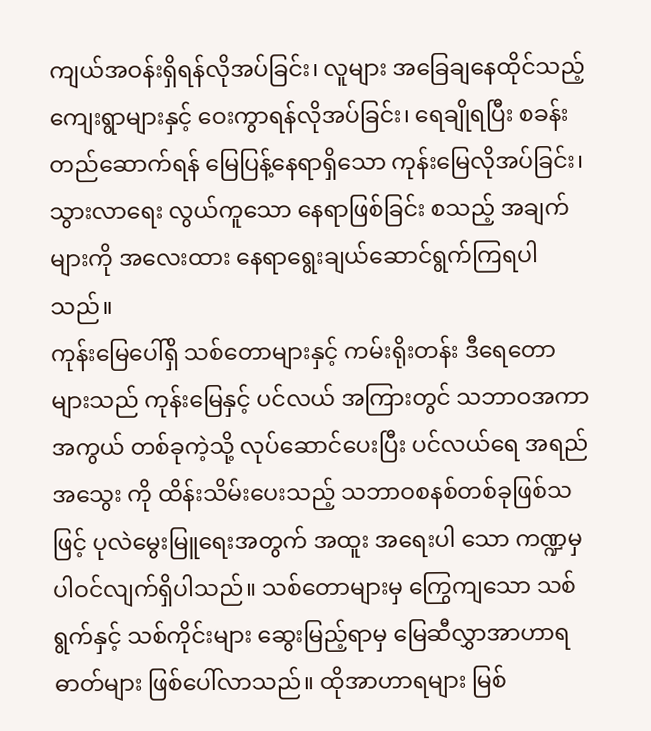ကျယ်အဝန်းရှိရန်လိုအပ်ခြင်း၊ လူများ အခြေချနေထိုင်သည့် ကျေးရွာများနှင့် ဝေးကွာရန်လိုအပ်ခြင်း၊ ရေချိုရပြီး စခန်းတည်ဆောက်ရန် မြေပြန့်နေရာရှိသော ကုန်းမြေလိုအပ်ခြင်း၊ သွားလာရေး လွယ်ကူသော နေရာဖြစ်ခြင်း စသည့် အချက်များကို အလေးထား နေရာရွေးချယ်ဆောင်ရွက်ကြရပါသည်။
ကုန်းမြေပေါ်ရှိ သစ်တောများနှင့် ကမ်းရိုးတန်း ဒီရေတောများသည် ကုန်းမြေနှင့် ပင်လယ် အကြားတွင် သဘာဝအကာအကွယ် တစ်ခုကဲ့သို့ လုပ်ဆောင်ပေးပြီး ပင်လယ်ရေ အရည်အသွေး ကို ထိန်းသိမ်းပေးသည့် သဘာဝစနစ်တစ်ခုဖြစ်သဖြင့် ပုလဲမွေးမြူရေးအတွက် အထူး အရေးပါ သော ကဏ္ဍမှ ပါဝင်လျက်ရှိပါသည်။ သစ်တောများမှ ကြွေကျသော သစ်ရွက်နှင့် သစ်ကိုင်းများ ဆွေးမြည့်ရာမှ မြေဆီလွှာအာဟာရဓာတ်များ ဖြစ်ပေါ်လာသည်။ ထိုအာဟာရများ မြစ်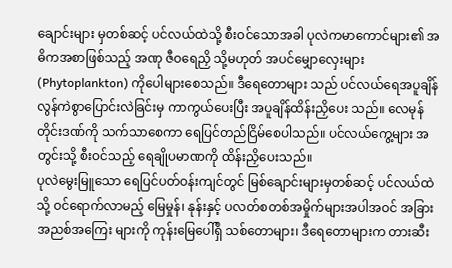ချောင်းများ မှတစ်ဆင့် ပင်လယ်ထဲသို့ စီးဝင်သောအခါ ပုလဲကမာကောင်များ၏ အဓိကအစာဖြစ်သည့် အဏု ဇီဝရေညှိ သို့မဟုတ် အပင်မျှောလှေးများ (Phytoplankton) ကိုပေါများစေသည်။ ဒီရေတောများ သည် ပင်လယ်ရေအပူချိန် လွန်ကဲစွာပြောင်းလဲခြင်းမှ ကာကွယ်ပေးပြီး အပူချိန်ထိန်းညှိပေး သည်။ လေမုန်တိုင်းဒဏ်ကို သက်သာစေကာ ရေပြင်တည်ငြိမ်စေပါသည်။ ပင်လယ်ကွေ့များ အတွင်းသို့ စီးဝင်သည့် ရေချိုပမာဏကို ထိန်းညှိပေးသည်။
ပုလဲမွေးမြူသော ရေပြင်ပတ်ဝန်းကျင်တွင် မြစ်ချောင်းများမှတစ်ဆင့် ပင်လယ်ထဲသို့ ဝင်ရောက်လာမည့် မြေမှုန်၊ နုန်းနှင့် ပလတ်စတစ်အမှိုက်များအပါအဝင် အခြားအညစ်အကြေး များကို ကုန်းမြေပေါ်ရှိ သစ်တောများ၊ ဒီရေတောများက တားဆီး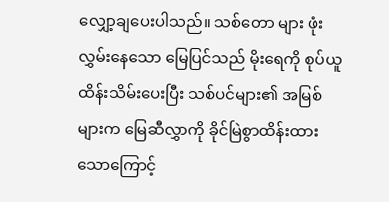လျှော့ချပေးပါသည်။ သစ်တော များ ဖုံးလွှမ်းနေသော မြေပြင်သည် မိုးရေကို စုပ်ယူထိန်းသိမ်းပေးပြီး သစ်ပင်များ၏ အမြစ်များက မြေဆီလွှာကို ခိုင်မြဲစွာထိန်းထားသောကြောင့်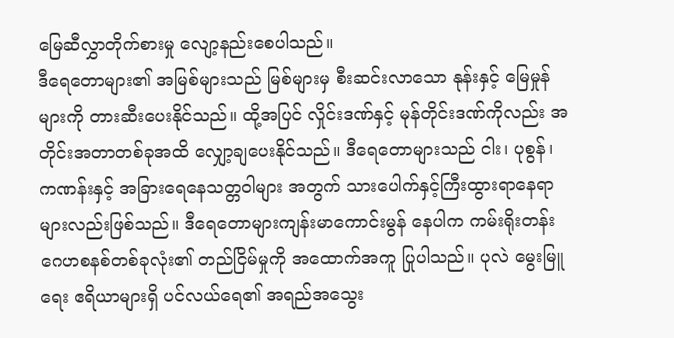မြေဆီလွှာတိုက်စားမှု လျော့နည်းစေပါသည်။
ဒီရေတောများ၏ အမြစ်များသည် မြစ်များမှ စီးဆင်းလာသော နုန်းနှင့် မြေမှုန်များကို တားဆီးပေးနိုင်သည်။ ထို့အပြင် လှိုင်းဒဏ်နှင့် မုန်တိုင်းဒဏ်ကိုလည်း အတိုင်းအတာတစ်ခုအထိ လျှော့ချပေးနိုင်သည်။ ဒီရေတောများသည် ငါး၊ ပုစွန်၊ ကဏန်းနှင့် အခြားရေနေသတ္တဝါများ အတွက် သားပေါက်နှင့်ကြီးထွားရာနေရာများလည်းဖြစ်သည်။ ဒီရေတောများကျန်းမာကောင်းမွန် နေပါက ကမ်းရိုးတန်းဂေဟစနစ်တစ်ခုလုံး၏ တည်ငြိမ်မှုကို အထောက်အကူ ပြုပါသည်။ ပုလဲ မွေးမြူရေး ဧရိယာများရှိ ပင်လယ်ရေ၏ အရည်အသွေး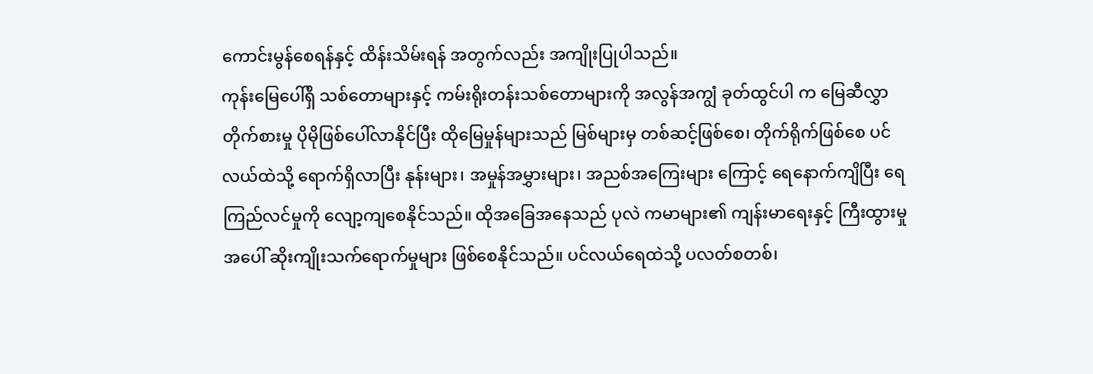ကောင်းမွန်စေရန်နှင့် ထိန်းသိမ်းရန် အတွက်လည်း အကျိုးပြုပါသည်။
ကုန်းမြေပေါ်ရှိ သစ်တောများနှင့် ကမ်းရိုးတန်းသစ်တောများကို အလွန်အကျွံ ခုတ်ထွင်ပါ က မြေဆီလွှာတိုက်စားမှု ပိုမိုဖြစ်ပေါ်လာနိုင်ပြီး ထိုမြေမှုန်များသည် မြစ်များမှ တစ်ဆင့်ဖြစ်စေ၊ တိုက်ရိုက်ဖြစ်စေ ပင်လယ်ထဲသို့ ရောက်ရှိလာပြီး နုန်းများ၊ အမှုန်အမွှားများ၊ အညစ်အကြေးများ ကြောင့် ရေနောက်ကျိပြီး ရေကြည်လင်မှုကို လျော့ကျစေနိုင်သည်။ ထိုအခြေအနေသည် ပုလဲ ကမာများ၏ ကျန်းမာရေးနှင့် ကြီးထွားမှုအပေါ် ဆိုးကျိုးသက်ရောက်မှုများ ဖြစ်စေနိုင်သည်။ ပင်လယ်ရေထဲသို့ ပလတ်စတစ်၊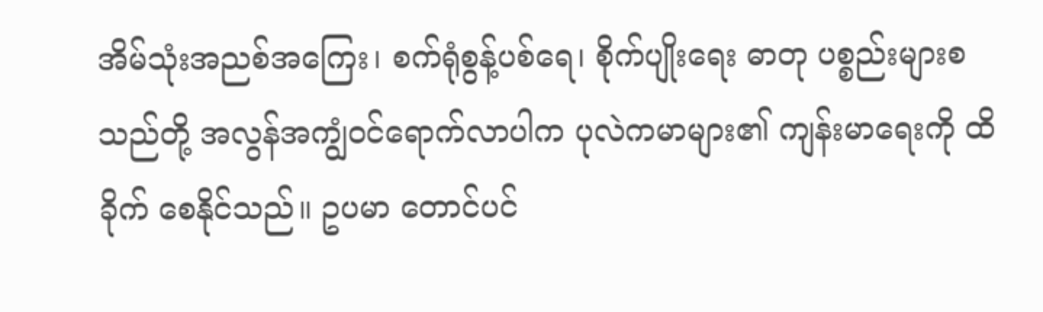အိမ်သုံးအညစ်အကြေး၊ စက်ရုံစွန့်ပစ်ရေ၊ စိုက်ပျိုးရေး ဓာတု ပစ္စည်းများစသည်တို့ အလွန်အကျွံဝင်ရောက်လာပါက ပုလဲကမာများ၏ ကျန်းမာရေးကို ထိခိုက် စေနိုင်သည်။ ဥပမာ တောင်ပင်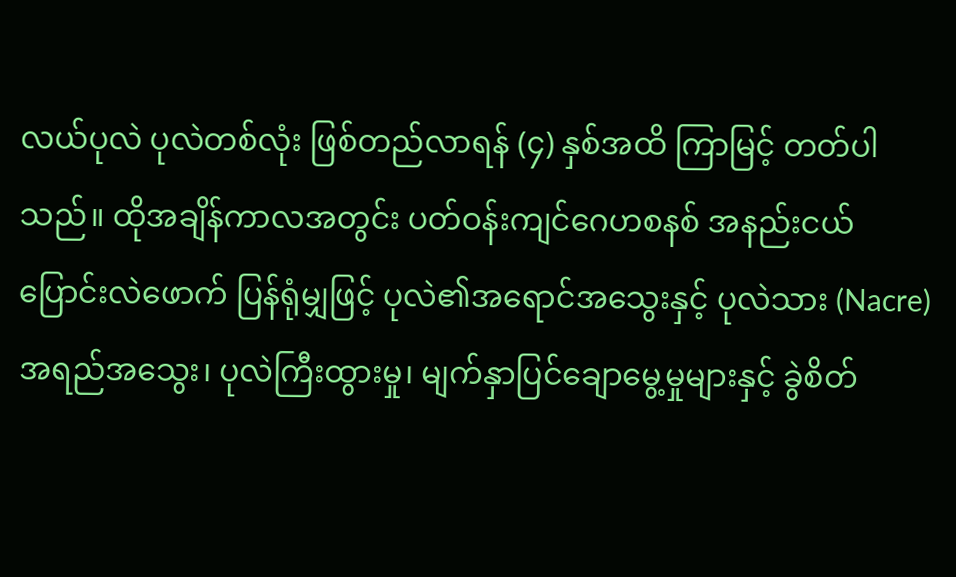လယ်ပုလဲ ပုလဲတစ်လုံး ဖြစ်တည်လာရန် (၄) နှစ်အထိ ကြာမြင့် တတ်ပါသည်။ ထိုအချိန်ကာလအတွင်း ပတ်ဝန်းကျင်ဂေဟစနစ် အနည်းငယ် ပြောင်းလဲဖောက် ပြန်ရုံမျှဖြင့် ပုလဲ၏အရောင်အသွေးနှင့် ပုလဲသား (Nacre) အရည်အသွေး၊ ပုလဲကြီးထွားမှု၊ မျက်နှာပြင်ချောမွေ့မှုများနှင့် ခွဲစိတ်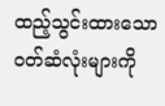ထည့်သွင်းထားသော ၀တ်ဆံလုံးများကို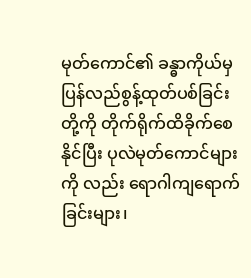မုတ်ကောင်၏ ခန္ဓာကိုယ်မှ ပြန်လည်စွန့်ထုတ်ပစ်ခြင်းတို့ကို တိုက်ရိုက်ထိခိုက်စေနိုင်ပြီး ပုလဲမုတ်ကောင်များကို လည်း ရောဂါကျရောက်ခြင်းများ၊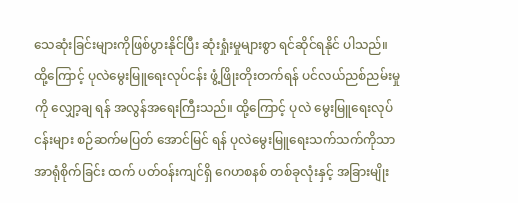သေဆုံးခြင်းများကိုဖြစ်ပွားနိုင်ပြီး ဆုံးရှုံးမှုများစွာ ရင်ဆိုင်ရနိုင် ပါသည်။
ထို့ကြောင့် ပုလဲမွေးမြူရေးလုပ်ငန်း ဖွံ့ဖြိုးတိုးတက်ရန် ပင်လယ်ညစ်ညမ်းမှုကို လျှော့ချ ရန် အလွန်အရေးကြီးသည်။ ထို့ကြောင့် ပုလဲ မွေးမြူရေးလုပ်ငန်းများ စဉ်ဆက်မပြတ် အောင်မြင် ရန် ပုလဲမွေးမြူရေးသက်သက်ကိုသာ အာရုံစိုက်ခြင်း ထက် ပတ်ဝန်းကျင်ရှိ ဂေဟစနစ် တစ်ခုလုံးနှင့် အခြားမျိုး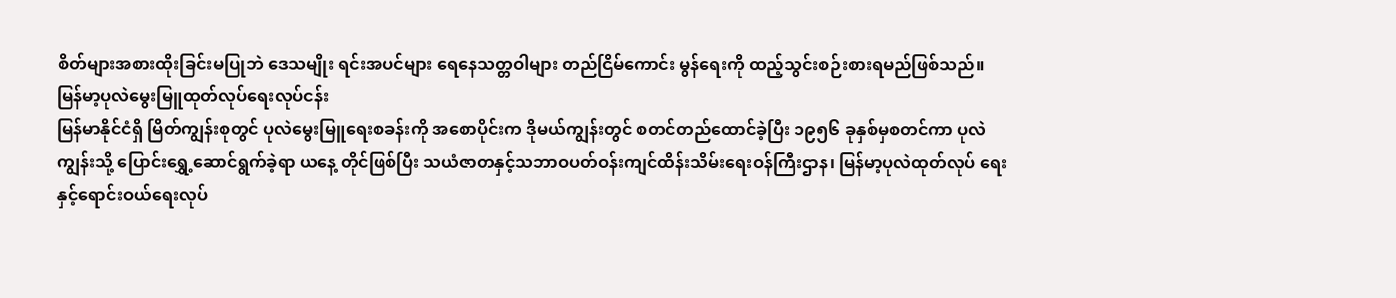စိတ်များအစားထိုးခြင်းမပြုဘဲ ဒေသမျိုး ရင်းအပင်များ ရေနေသတ္တဝါများ တည်ငြိမ်ကောင်း မွန်ရေးကို ထည့်သွင်းစဉ်းစားရမည်ဖြစ်သည်။
မြန်မာ့ပုလဲမွေးမြူထုတ်လုပ်ရေးလုပ်ငန်း
မြန်မာနိုင်ငံရှိ မြိတ်ကျွန်းစုတွင် ပုလဲမွေးမြူရေးစခန်းကို အစောပိုင်းက ဒိုမယ်ကျွန်းတွင် စတင်တည်ထောင်ခဲ့ပြီး ၁၉၅၆ ခုနှစ်မှစတင်ကာ ပုလဲကျွန်းသို့ ပြောင်းရွှေ့ဆောင်ရွက်ခဲ့ရာ ယနေ့ တိုင်ဖြစ်ပြီး သယံဇာတနှင့်သဘာဝပတ်ဝန်းကျင်ထိန်းသိမ်းရေးဝန်ကြီးဌာန၊ မြန်မာ့ပုလဲထုတ်လုပ် ရေးနှင့်ရောင်းဝယ်ရေးလုပ်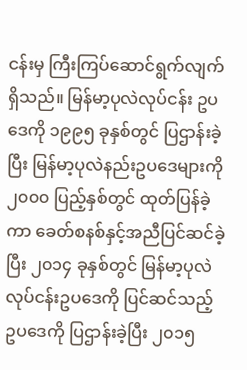ငန်းမှ ကြီးကြပ်ဆောင်ရွက်လျက်ရှိသည်။ မြန်မာ့ပုလဲလုပ်ငန်း ဥပဒေကို ၁၉၉၅ ခုနှစ်တွင် ပြဌာန်းခဲ့ပြီး မြန်မာ့ပုလဲနည်းဥပဒေများကို ၂၀၀၀ ပြည့်နှစ်တွင် ထုတ်ပြန်ခဲ့ကာ ခေတ်စနစ်နှင့်အညီပြင်ဆင်ခဲ့ပြီး ၂၀၁၄ ခုနှစ်တွင် မြန်မာ့ပုလဲလုပ်ငန်းဥပဒေကို ပြင်ဆင်သည့် ဥပဒေကို ပြဌာန်းခဲ့ပြီး ၂၀၁၅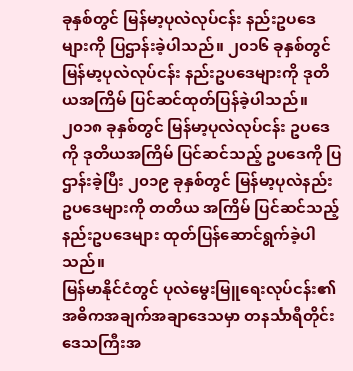ခုနှစ်တွင် မြန်မာ့ပုလဲလုပ်ငန်း နည်းဥပဒေများကို ပြဌာန်းခဲ့ပါသည်။ ၂၀၁၆ ခုနှစ်တွင် မြန်မာ့ပုလဲလုပ်ငန်း နည်းဥပဒေများကို ဒုတိယအကြိမ် ပြင်ဆင်ထုတ်ပြန်ခဲ့ပါသည်။ ၂၀၁၈ ခုနှစ်တွင် မြန်မာ့ပုလဲလုပ်ငန်း ဥပဒေကို ဒုတိယအကြိမ် ပြင်ဆင်သည့် ဥပဒေကို ပြဌာန်းခဲ့ပြီး ၂၀၁၉ ခုနှစ်တွင် မြန်မာ့ပုလဲနည်းဥပဒေများကို တတိယ အကြိမ် ပြင်ဆင်သည့် နည်းဥပဒေများ ထုတ်ပြန်ဆောင်ရွက်ခဲ့ပါသည်။
မြန်မာနိုင်ငံတွင် ပုလဲမွေးမြူရေးလုပ်ငန်း၏ အဓိကအချက်အချာဒေသမှာ တနင်္သာရီတိုင်း ဒေသကြီးအ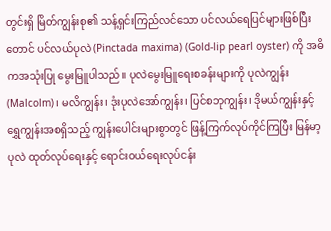တွင်းရှိ မြိတ်ကျွန်းစု၏ သန့်ရှင်းကြည်လင်သော ပင်လယ်ရေပြင်များဖြစ်ပြီး တောင် ပင်လယ်ပုလဲ (Pinctada maxima) (Gold-lip pearl oyster) ကို အဓိကအသုံးပြု မွေးမြူပါသည်။ ပုလဲမွေးမြူရေးစခန်းများကို ပုလဲကျွန်း (Malcolm)၊ မလိကျွန်း၊ ဒုံးပုလဲအော်ကျွန်း၊ ပြင်စဘုကျွန်း၊ ဒိုမယ်ကျွန်းနှင့် ရွှေကျွန်းအစရှိသည့် ကျွန်းပေါင်းများစွာတွင် ဖြန့်ကြက်လုပ်ကိုင်ကြပြီး မြန်မာ့ပုလဲ ထုတ်လုပ်ရေးနှင့် ရောင်းဝယ်ရေးလုပ်ငန်း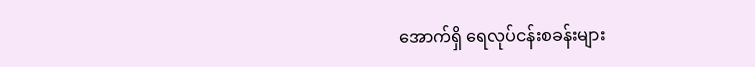အောက်ရှိ ရေလုပ်ငန်းစခန်းများ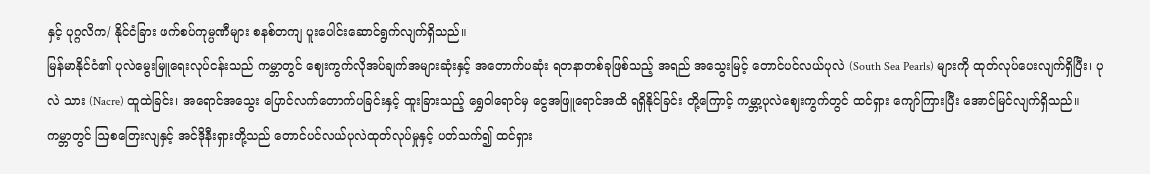နှင့် ပုဂ္ဂလိက/ နိုင်ငံခြား ဖက်စပ်ကုမ္ပဏီများ စနစ်တကျ ပူးပေါင်းဆောင်ရွက်လျက်ရှိသည်။
မြန်မာနိုင်ငံ၏ ပုလဲမွေးမြူရေးလုပ်ငန်းသည် ကမ္ဘာတွင် ဈေးကွက်လိုအပ်ချက်အများဆုံးနှင့် အတောက်ပဆုံး ရတနာတစ်ခုဖြစ်သည့် အရည် အသွေးမြင့် တောင်ပင်လယ်ပုလဲ (South Sea Pearls) များကို ထုတ်လုပ်ပေးလျက်ရှိပြီး၊ ပုလဲ သား (Nacre) ထူထဲခြင်း၊ အရောင်အသွေး ပြောင်လက်တောက်ပခြင်းနှင့် ထူးခြားသည့် ရွှေဝါရောင်မှ ငွေအဖြူရောင်အထိ ရရှိနိုင်ခြင်း တို့ကြောင့် ကမ္ဘာ့ပုလဲဈေးကွက်တွင် ထင်ရှား ကျော်ကြားပြီး အောင်မြင်လျက်ရှိသည်။
ကမ္ဘာတွင် ဩစတြေးလျနှင့် အင်ဒိုနီးရှားတို့သည် တောင်ပင်လယ်ပုလဲထုတ်လုပ်မှုနှင့် ပတ်သက်၍ ထင်ရှား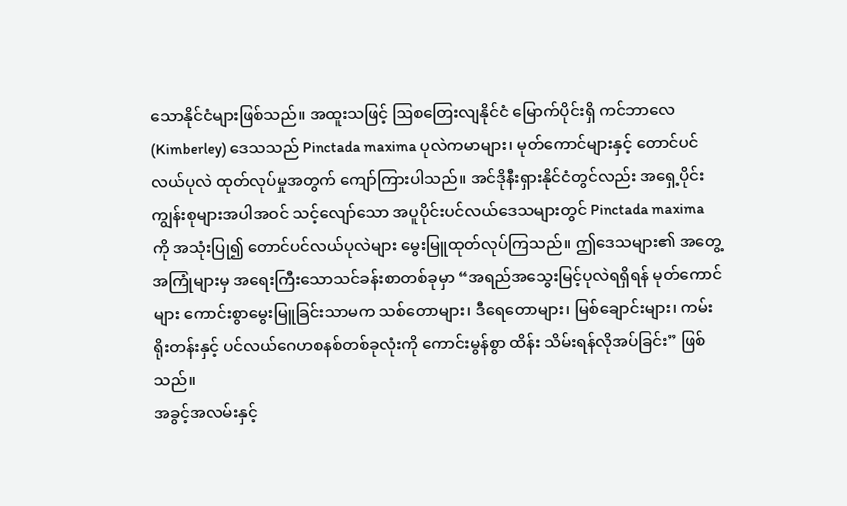သောနိုင်ငံများဖြစ်သည်။ အထူးသဖြင့် ဩစတြေးလျနိုင်ငံ မြောက်ပိုင်းရှိ ကင်ဘာလေ (Kimberley) ဒေသသည် Pinctada maxima ပုလဲကမာများ၊ မုတ်ကောင်များနှင့် တောင်ပင်လယ်ပုလဲ ထုတ်လုပ်မှုအတွက် ကျော်ကြားပါသည်။ အင်ဒိုနီးရှားနိုင်ငံတွင်လည်း အရှေ့ပိုင်းကျွန်းစုများအပါအဝင် သင့်လျော်သော အပူပိုင်းပင်လယ်ဒေသများတွင် Pinctada maxima ကို အသုံးပြု၍ တောင်ပင်လယ်ပုလဲများ မွေးမြူထုတ်လုပ်ကြသည်။ ဤဒေသများ၏ အတွေ့အကြုံများမှ အရေးကြီးသောသင်ခန်းစာတစ်ခုမှာ “အရည်အသွေးမြင့်ပုလဲရရှိရန် မုတ်ကောင် များ ကောင်းစွာမွေးမြူခြင်းသာမက သစ်တောများ၊ ဒီရေတောများ၊ မြစ်ချောင်းများ၊ ကမ်းရိုးတန်းနှင့် ပင်လယ်ဂေဟစနစ်တစ်ခုလုံးကို ကောင်းမွန်စွာ ထိန်း သိမ်းရန်လိုအပ်ခြင်း” ဖြစ်သည်။
အခွင့်အလမ်းနှင့်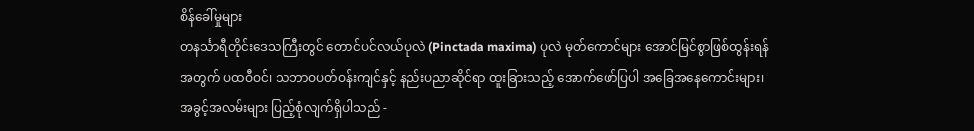စိန်ခေါ်မှုများ
တနင်္သာရီတိုင်းဒေသကြီးတွင် တောင်ပင်လယ်ပုလဲ (Pinctada maxima) ပုလဲ မုတ်ကောင်များ အောင်မြင်စွာဖြစ်ထွန်းရန်အတွက် ပထဝီဝင်၊ သဘာဝပတ်ဝန်းကျင်နှင့် နည်းပညာဆိုင်ရာ ထူးခြားသည့် အောက်ဖော်ပြပါ အခြေအနေကောင်းများ၊ အခွင့်အလမ်းများ ပြည့်စုံလျက်ရှိပါသည် -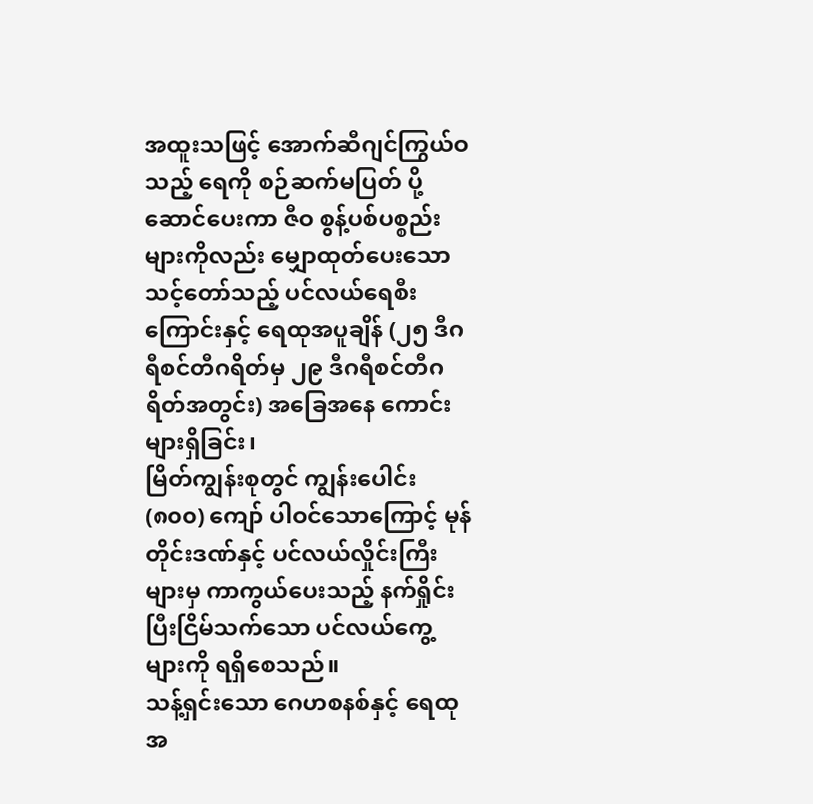အထူးသဖြင့် အောက်ဆီဂျင်ကြွယ်ဝသည့် ရေကို စဉ်ဆက်မပြတ် ပို့ဆောင်ပေးကာ ဇီဝ စွန့်ပစ်ပစ္စည်းများကိုလည်း မျှောထုတ်ပေးသော သင့်တော်သည့် ပင်လယ်ရေစီး ကြောင်းနှင့် ရေထုအပူချိန် (၂၅ ဒီဂရီစင်တီဂရိတ်မှ ၂၉ ဒီဂရီစင်တီဂရိတ်အတွင်း) အခြေအနေ ကောင်းများရှိခြင်း၊
မြိတ်ကျွန်းစုတွင် ကျွန်းပေါင်း (၈၀၀) ကျော် ပါဝင်သောကြောင့် မုန်တိုင်းဒဏ်နှင့် ပင်လယ်လှိုင်းကြီးများမှ ကာကွယ်ပေးသည့် နက်ရှိုင်းပြီးငြိမ်သက်သော ပင်လယ်ကွေ့ များကို ရရှိစေသည်။
သန့်ရှင်းသော ဂေဟစနစ်နှင့် ရေထုအ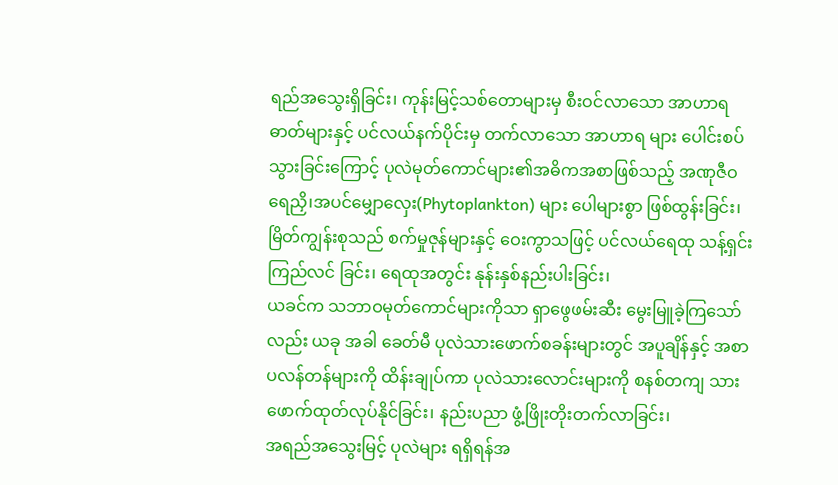ရည်အသွေးရှိခြင်း၊ ကုန်းမြင့်သစ်တောများမှ စီးဝင်လာသော အာဟာရဓာတ်များနှင့် ပင်လယ်နက်ပိုင်းမှ တက်လာသော အာဟာရ များ ပေါင်းစပ်သွားခြင်းကြောင့် ပုလဲမုတ်ကောင်များ၏အဓိကအစာဖြစ်သည့် အဏုဇီဝ ရေညှိ၊အပင်မျှောလှေး(Phytoplankton) များ ပေါများစွာ ဖြစ်ထွန်းခြင်း၊
မြိတ်ကျွန်းစုသည် စက်မှုဇုန်များနှင့် ဝေးကွာသဖြင့် ပင်လယ်ရေထု သန့်ရှင်းကြည်လင် ခြင်း၊ ရေထုအတွင်း နုန်းနှစ်နည်းပါးခြင်း၊
ယခင်က သဘာဝမုတ်ကောင်များကိုသာ ရှာဖွေဖမ်းဆီး မွေးမြူခဲ့ကြသော်လည်း ယခု အခါ ခေတ်မီ ပုလဲသားဖောက်စခန်းများတွင် အပူချိန်နှင့် အစာပလန်တန်များကို ထိန်းချုပ်ကာ ပုလဲသားလောင်းများကို စနစ်တကျ သားဖောက်ထုတ်လုပ်နိုင်ခြင်း၊ နည်းပညာ ဖွံ့ဖြိုးတိုးတက်လာခြင်း၊
အရည်အသွေးမြင့် ပုလဲများ ရရှိရန်အ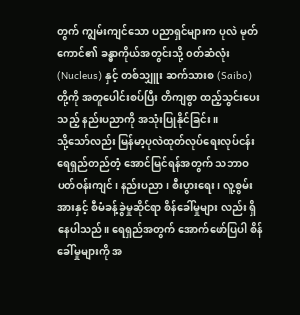တွက် ကျွမ်းကျင်သော ပညာရှင်များက ပုလဲ မုတ်ကောင်၏ ခန္ဓာကိုယ်အတွင်းသို့ ၀တ်ဆံလုံး (Nucleus) နှင့် တစ်သျှူး ဆက်သားစ (Saibo) တို့ကို အတူပေါင်းစပ်ပြီး တိကျစွာ ထည့်သွင်းပေးသည့် နည်းပညာကို အသုံးပြုနိုင်ခြင်း။
သို့သော်လည်း မြန်မာ့ပုလဲထုတ်လုပ်ရေးလုပ်ငန်း ရေရှည်တည်တံ့ အောင်မြင်ရန်အတွက် သဘာဝပတ်ဝန်းကျင်၊ နည်းပညာ၊ စီးပွားရေး၊ လူ့စွမ်းအားနှင့် စီမံခန့်ခွဲမှုဆိုင်ရာ စိန်ခေါ်မှုများ လည်း ရှိနေပါသည်။ ရေရှည်အတွက် အောက်ဖော်ပြပါ စိန်ခေါ်မှုများကို အ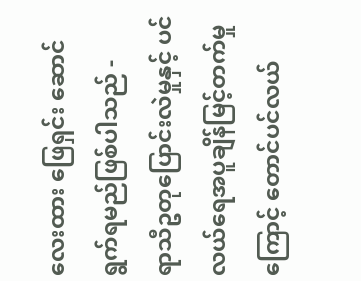လေးထား ဖြေရှင်း ဆောင်ရွက်ရမည်ဖြစ်ပါသည် -
ရာသီဥတုပြောင်းလဲမှုနှင့် ပင်လယ်ရေအပူချိန်မြင့်တက်မှုကြောင့် တောင်ပင်လယ်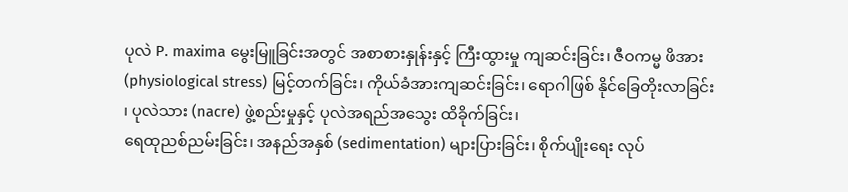ပုလဲ P. maxima မွေးမြူခြင်းအတွင် အစာစားနှုန်းနှင့် ကြီးထွားမှု ကျဆင်းခြင်း၊ ဇီဝကမ္မ ဖိအား (physiological stress) မြင့်တက်ခြင်း၊ ကိုယ်ခံအားကျဆင်းခြင်း၊ ရောဂါဖြစ် နိုင်ခြေတိုးလာခြင်း ၊ ပုလဲသား (nacre) ဖွဲ့စည်းမှုနှင့် ပုလဲအရည်အသွေး ထိခိုက်ခြင်း၊
ရေထုညစ်ညမ်းခြင်း၊ အနည်အနှစ် (sedimentation) များပြားခြင်း၊ စိုက်ပျိုးရေး လုပ်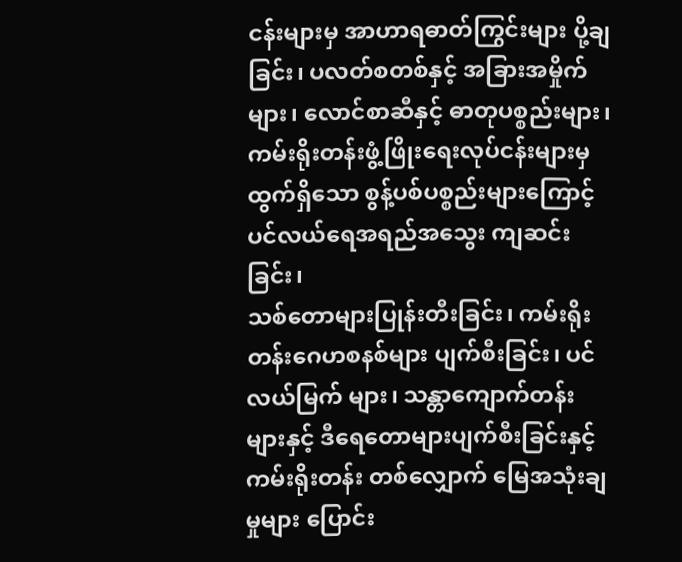ငန်းများမှ အာဟာရဓာတ်ကြွင်းများ ပို့ချခြင်း၊ ပလတ်စတစ်နှင့် အခြားအမှိုက်များ၊ လောင်စာဆီနှင့် ဓာတုပစ္စည်းများ၊ ကမ်းရိုးတန်းဖွံ့ဖြိုးရေးလုပ်ငန်းများမှ ထွက်ရှိသော စွန့်ပစ်ပစ္စည်းများကြောင့် ပင်လယ်ရေအရည်အသွေး ကျဆင်းခြင်း၊
သစ်တောများပြုန်းတီးခြင်း၊ ကမ်းရိုးတန်းဂေဟစနစ်များ ပျက်စီးခြင်း၊ ပင်လယ်မြက် များ၊ သန္တာကျောက်တန်းများနှင့် ဒီရေတောများပျက်စီးခြင်းနှင့် ကမ်းရိုးတန်း တစ်လျှောက် မြေအသုံးချမှုများ ပြောင်း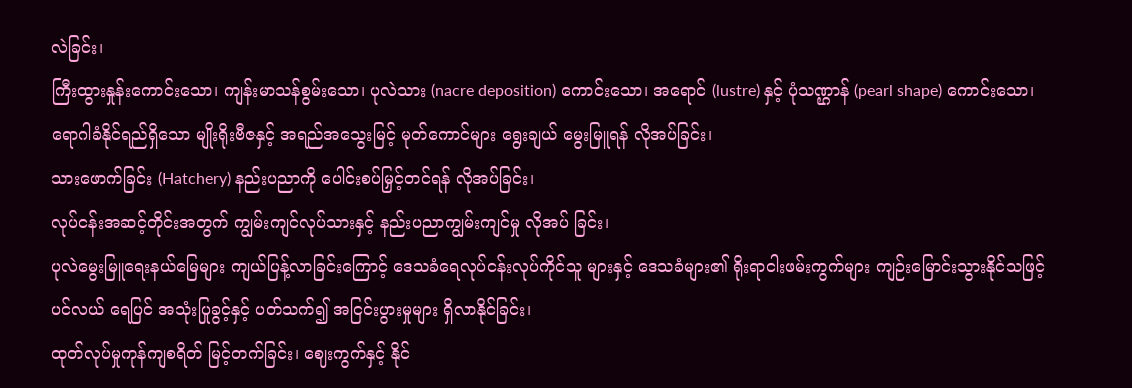လဲခြင်း၊
ကြီးထွားနှုန်းကောင်းသော၊ ကျန်းမာသန်စွမ်းသော၊ ပုလဲသား (nacre deposition) ကောင်းသော၊ အရောင် (lustre) နှင့် ပုံသဏ္ဌာန် (pearl shape) ကောင်းသော၊ ရောဂါခံနိုင်ရည်ရှိသော မျိုးရိုးဗီဇနှင့် အရည်အသွေးမြင့် မုတ်ကောင်များ ရွေးချယ် မွေးမြူရန် လိုအပ်ခြင်း၊
သားဖောက်ခြင်း (Hatchery) နည်းပညာကို ပေါင်းစပ်မြှင့်တင်ရန် လိုအပ်ခြင်း၊
လုပ်ငန်းအဆင့်တိုင်းအတွက် ကျွမ်းကျင်လုပ်သားနှင့် နည်းပညာကျွမ်းကျင်မှု လိုအပ် ခြင်း၊
ပုလဲမွေးမြူရေးနယ်မြေများ ကျယ်ပြန့်လာခြင်းကြောင့် ဒေသခံရေလုပ်ငန်းလုပ်ကိုင်သူ များနှင့် ဒေသခံများ၏ ရိုးရာငါးဖမ်းကွက်များ ကျဉ်းမြောင်းသွားနိုင်သဖြင့် ပင်လယ် ရေပြင် အသုံးပြုခွင့်နှင့် ပတ်သက်၍ အငြင်းပွားမှုများ ရှိလာနိုင်ခြင်း၊
ထုတ်လုပ်မှုကုန်ကျစရိတ် မြင့်တက်ခြင်း၊ ဈေးကွက်နှင့် နိုင်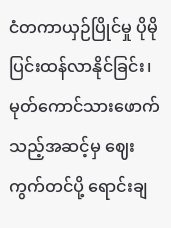ငံတကာယှဉ်ပြိုင်မှု ပိုမို ပြင်းထန်လာနိုင်ခြင်း၊
မုတ်ကောင်သားဖောက်သည့်အဆင့်မှ ဈေးကွက်တင်ပို့ ရောင်းချ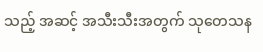သည့် အဆင့် အသီးသီးအတွက် သုတေသန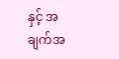နှင့် အချက်အ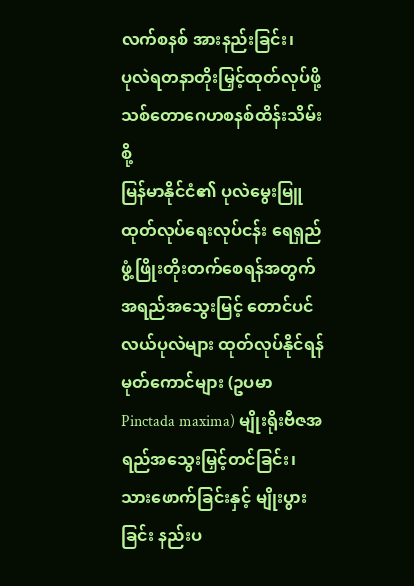လက်စနစ် အားနည်းခြင်း၊
ပုလဲရတနာတိုးမြှင့်ထုတ်လုပ်ဖို့ သစ်တောဂေဟစနစ်ထိန်းသိမ်းစို့
မြန်မာနိုင်ငံ၏ ပုလဲမွေးမြူထုတ်လုပ်ရေးလုပ်ငန်း ရေရှည်ဖွံ့ဖြိုးတိုးတက်စေရန်အတွက် အရည်အသွေးမြင့် တောင်ပင်လယ်ပုလဲများ ထုတ်လုပ်နိုင်ရန် မုတ်ကောင်များ (ဥပမာ Pinctada maxima) မျိုးရိုးဗီဇအရည်အသွေးမြှင့်တင်ခြင်း၊ သားဖောက်ခြင်းနှင့် မျိုးပွားခြင်း နည်းပ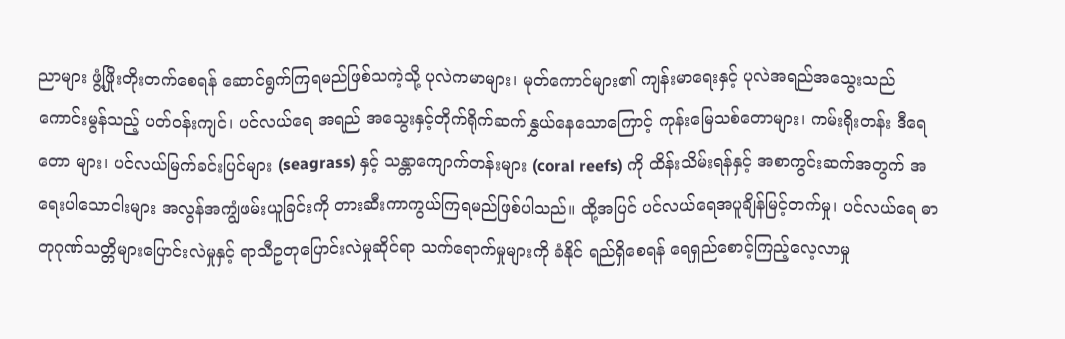ညာများ ဖွံ့ဖြိုးတိုးတက်စေရန် ဆောင်ရွက်ကြရမည်ဖြစ်သကဲ့သို့ ပုလဲကမာများ၊ မုတ်ကောင်များ၏ ကျန်းမာရေးနှင့် ပုလဲအရည်အသွေးသည် ကောင်းမွန်သည့် ပတ်ဝန်းကျင်၊ ပင်လယ်ရေ အရည် အသွေးနှင့်တိုက်ရိုက်ဆက်နွှယ်နေသောကြောင့် ကုန်းမြေသစ်တောများ၊ ကမ်းရိုးတန်း ဒီရေတော များ၊ ပင်လယ်မြက်ခင်းပြင်များ (seagrass) နှင့် သန္တာကျောက်တန်းများ (coral reefs) ကို ထိန်းသိမ်းရန်နှင့် အစာကွင်းဆက်အတွက် အရေးပါသောငါးများ အလွန်အကျွံဖမ်းယူခြင်းကို တားဆီးကာကွယ်ကြရမည်ဖြစ်ပါသည်။ ထို့အပြင် ပင်လယ်ရေအပူချိန်မြင့်တက်မှု၊ ပင်လယ်ရေ ဓာတုဂုဏ်သတ္တိများပြောင်းလဲမှုနှင့် ရာသီဥတုပြောင်းလဲမှုဆိုင်ရာ သက်ရောက်မှုများကို ခံနိုင် ရည်ရှိစေရန် ရေရှည်စောင့်ကြည့်လေ့လာမှု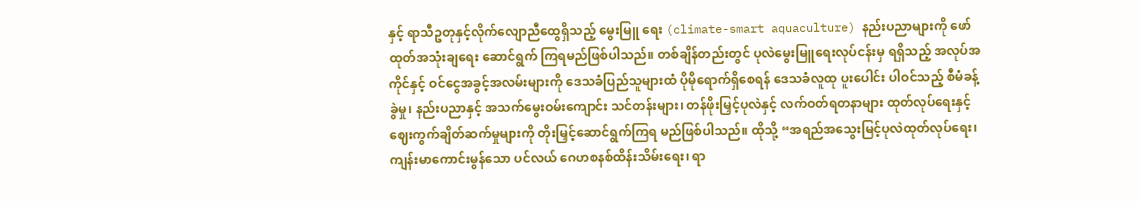နှင့် ရာသီဥတုနှင့်လိုက်လျောညီထွေရှိသည့် မွေးမြူ ရေး (climate-smart aquaculture) နည်းပညာများကို ဖော်ထုတ်အသုံးချရေး ဆောင်ရွက် ကြရမည်ဖြစ်ပါသည်။ တစ်ချိန်တည်းတွင် ပုလဲမွေးမြူရေးလုပ်ငန်းမှ ရရှိသည့် အလုပ်အကိုင်နှင့် ဝင်ငွေအခွင့်အလမ်းများကို ဒေသခံပြည်သူများထံ ပိုမိုရောက်ရှိစေရန် ဒေသခံလူထု ပူးပေါင်း ပါဝင်သည့် စီမံခန့်ခွဲမှု၊ နည်းပညာနှင့် အသက်မွေးဝမ်းကျောင်း သင်တန်းများ၊ တန်ဖိုးမြှင့်ပုလဲနှင့် လက်ဝတ်ရတနာများ ထုတ်လုပ်ရေးနှင့် ဈေးကွက်ချိတ်ဆက်မှုများကို တိုးမြှင့်ဆောင်ရွက်ကြရ မည်ဖြစ်ပါသည်။ ထိုသို့ “အရည်အသွေးမြင့်ပုလဲထုတ်လုပ်ရေး၊ ကျန်းမာကောင်းမွန်သော ပင်လယ် ဂေဟစနစ်ထိန်းသိမ်းရေး၊ ရာ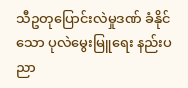သီဥတုပြောင်းလဲမှုဒဏ် ခံနိုင်သော ပုလဲမွေးမြူရေး နည်းပညာ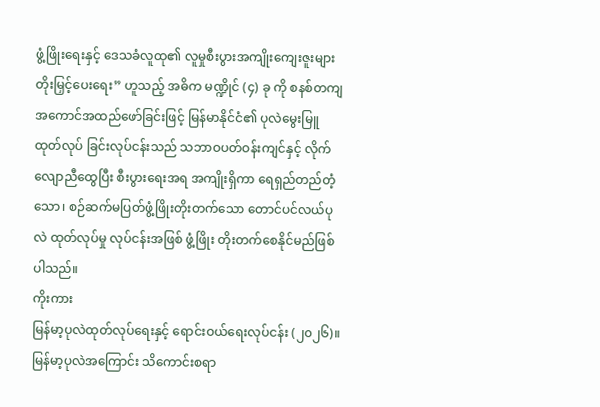ဖွံ့ဖြိုးရေးနှင့် ဒေသခံလူထု၏ လူမှုစီးပွားအကျိုးကျေးဇူးများ တိုးမြှင့်ပေးရေး” ဟူသည့် အဓိက မဏ္ဍိုင် (၄) ခု ကို စနစ်တကျ အကောင်အထည်ဖော်ခြင်းဖြင့် မြန်မာနိုင်ငံ၏ ပုလဲမွေးမြူ ထုတ်လုပ် ခြင်းလုပ်ငန်းသည် သဘာဝပတ်ဝန်းကျင်နှင့် လိုက်လျောညီထွေပြီး စီးပွားရေးအရ အကျိုးရှိကာ ရေရှည်တည်တံ့သော၊ စဉ်ဆက်မပြတ်ဖွံ့ဖြိုးတိုးတက်သော တောင်ပင်လယ်ပုလဲ ထုတ်လုပ်မှု လုပ်ငန်းအဖြစ် ဖွံ့ဖြိုး တိုးတက်စေနိုင်မည်ဖြစ်ပါသည်။
ကိုးကား
မြန်မာ့ပုလဲထုတ်လုပ်ရေးနှင့် ရောင်းဝယ်ရေးလုပ်ငန်း (၂၀၂၆)။ မြန်မာ့ပုလဲအကြောင်း သိကောင်းစရာ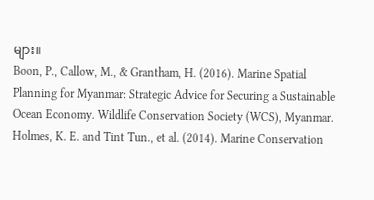များ။
Boon, P., Callow, M., & Grantham, H. (2016). Marine Spatial Planning for Myanmar: Strategic Advice for Securing a Sustainable Ocean Economy. Wildlife Conservation Society (WCS), Myanmar.
Holmes, K. E. and Tint Tun., et al. (2014). Marine Conservation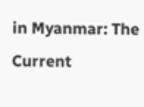in Myanmar: The Current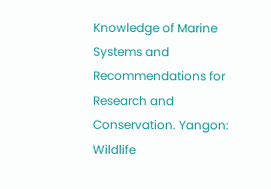Knowledge of Marine Systems and Recommendations for Research and Conservation. Yangon: Wildlife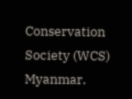Conservation Society (WCS) Myanmar.